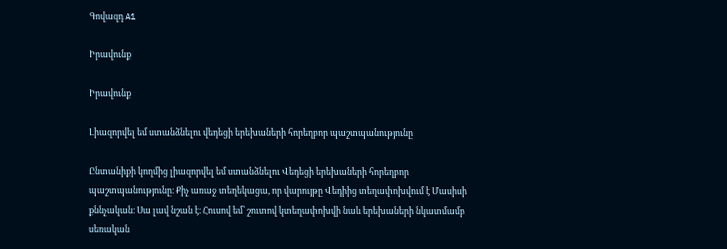Գովազդ A1

Իրավունք

Իրավունք

Լիազորվել եմ ստանձնելու վեդեցի երեխաների հորեղբոր պաշտպանությունը

Ընտանիքի կողմից լիազորվել եմ ստանձնելու Վեդեցի երեխաների հորեղբոր պաշտպանությունը։ Քիչ առաջ տեղեկացա, որ վարույթը Վեդիից տեղափոխվում է Մասիսի քննչական։ Սա լավ նշան է։ Հուսով եմ՝ շուտով կտեղափոխվի նաև երեխաների նկատմամբ սեռական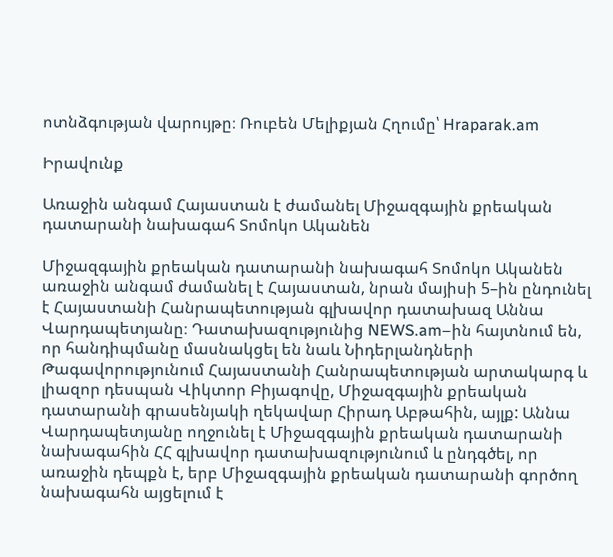ոտնձգության վարույթը։ Ռուբեն Մելիքյան Հղումը՝ Hraparak.am

Իրավունք

Առաջին անգամ Հայաստան է ժամանել Միջազգային քրեական դատարանի նախագահ Տոմոկո Ականեն

Միջազգային քրեական դատարանի նախագահ Տոմոկո Ականեն առաջին անգամ ժամանել է Հայաստան, նրան մայիսի 5–ին ընդունել է Հայաստանի Հանրապետության գլխավոր դատախազ Աննա Վարդապետյանը։ Դատախազությունից NEWS.am–ին հայտնում են, որ հանդիպմանը մասնակցել են նաև Նիդերլանդների Թագավորությունում Հայաստանի Հանրապետության արտակարգ և լիազոր դեսպան Վիկտոր Բիյագովը, Միջազգային քրեական դատարանի գրասենյակի ղեկավար Հիրադ Աբթահին, այլք: Աննա Վարդապետյանը ողջունել է Միջազգային քրեական դատարանի նախագահին ՀՀ գլխավոր դատախազությունում և ընդգծել, որ առաջին դեպքն է, երբ Միջազգային քրեական դատարանի գործող նախագահն այցելում է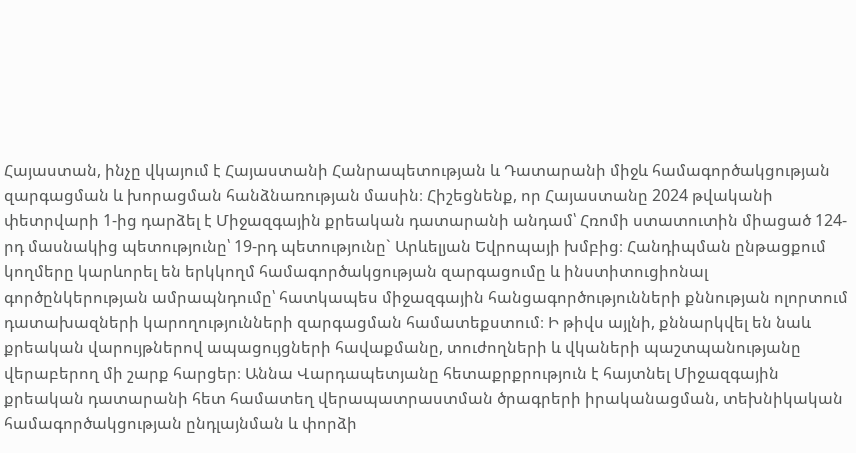Հայաստան, ինչը վկայում է Հայաստանի Հանրապետության և Դատարանի միջև համագործակցության զարգացման և խորացման հանձնառության մասին։ Հիշեցնենք, որ Հայաստանը 2024 թվականի փետրվարի 1-ից դարձել է Միջազգային քրեական դատարանի անդամ՝ Հռոմի ստատուտին միացած 124-րդ մասնակից պետությունը՝ 19-րդ պետությունը` Արևելյան Եվրոպայի խմբից։ Հանդիպման ընթացքում կողմերը կարևորել են երկկողմ համագործակցության զարգացումը և ինստիտուցիոնալ գործընկերության ամրապնդումը՝ հատկապես միջազգային հանցագործությունների քննության ոլորտում դատախազների կարողությունների զարգացման համատեքստում։ Ի թիվս այլնի, քննարկվել են նաև քրեական վարույթներով ապացույցների հավաքմանը, տուժողների և վկաների պաշտպանությանը վերաբերող մի շարք հարցեր։ Աննա Վարդապետյանը հետաքրքրություն է հայտնել Միջազգային քրեական դատարանի հետ համատեղ վերապատրաստման ծրագրերի իրականացման, տեխնիկական համագործակցության ընդլայնման և փորձի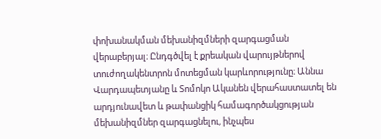փոխանակման մեխանիզմների զարգացման վերաբերյալ։ Ընդգծվել է քրեական վարույթներով տուժողակենտրոն մոտեցման կարևորությունը։ Աննա Վարդապետյանը և Տոմոկո Ականեն վերահաստատել են արդյունավետ և թափանցիկ համագործակցության մեխանիզմներ զարգացնելու, ինչպես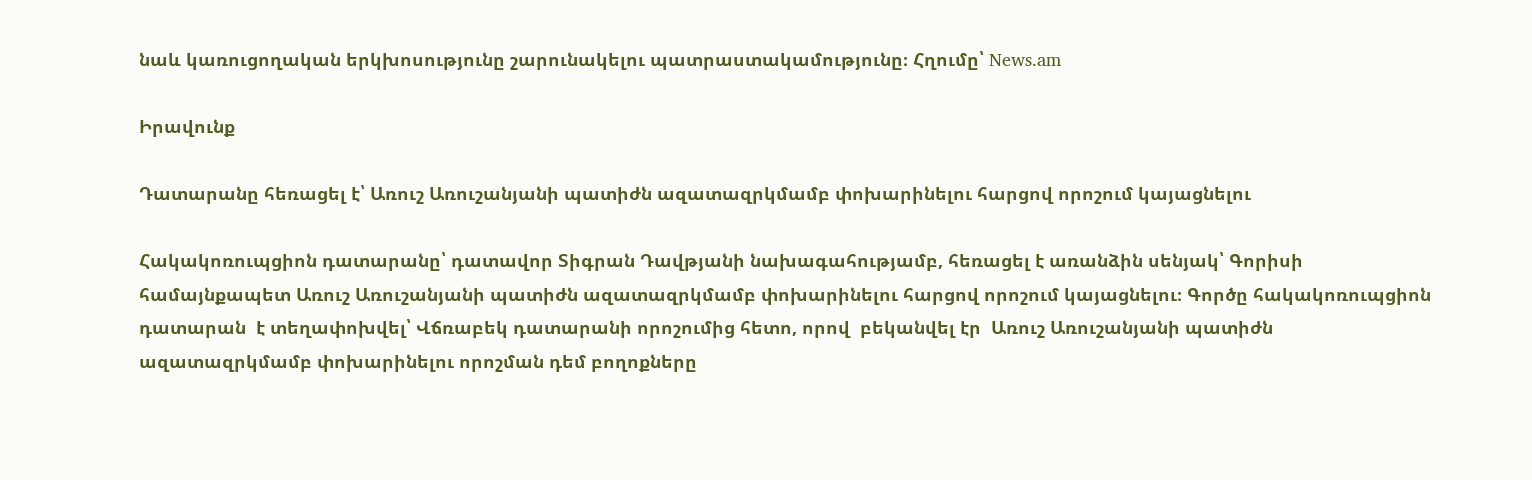նաև կառուցողական երկխոսությունը շարունակելու պատրաստակամությունը։ Հղումը՝ News.am

Իրավունք

Դատարանը հեռացել է՝ Առուշ Առուշանյանի պատիժն ազատազրկմամբ փոխարինելու հարցով որոշում կայացնելու

Հակակոռուպցիոն դատարանը՝ դատավոր Տիգրան Դավթյանի նախագահությամբ, հեռացել է առանձին սենյակ՝ Գորիսի համայնքապետ Առուշ Առուշանյանի պատիժն ազատազրկմամբ փոխարինելու հարցով որոշում կայացնելու։ Գործը հակակոռուպցիոն դատարան  է տեղափոխվել՝ Վճռաբեկ դատարանի որոշումից հետո, որով  բեկանվել էր  Առուշ Առուշանյանի պատիժն ազատազրկմամբ փոխարինելու որոշման դեմ բողոքները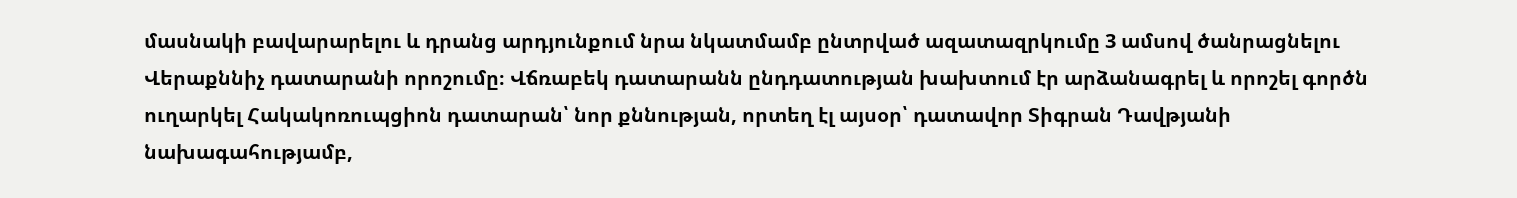մասնակի բավարարելու և դրանց արդյունքում նրա նկատմամբ ընտրված ազատազրկումը 3 ամսով ծանրացնելու Վերաքննիչ դատարանի որոշումը։ Վճռաբեկ դատարանն ընդդատության խախտում էր արձանագրել և որոշել գործն ուղարկել Հակակոռուպցիոն դատարան՝ նոր քննության, որտեղ էլ այսօր՝ դատավոր Տիգրան Դավթյանի նախագահությամբ,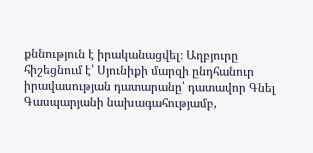քննություն է իրականացվել։ Աղբյուրը հիշեցնում է՝ Սյունիքի մարզի ընդհանուր իրավասության դատարանը՝ դատավոր Գնել Գասպարյանի նախագահությամբ,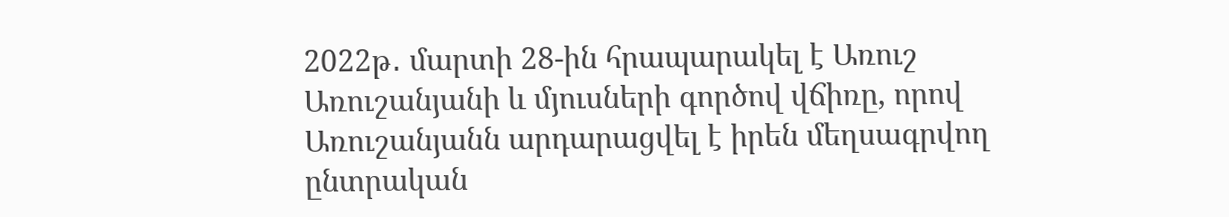2022թ․ մարտի 28-ին հրապարակել է Առուշ Առուշանյանի և մյուսների գործով վճիռը, որով Առուշանյանն արդարացվել է իրեն մեղսագրվող ընտրական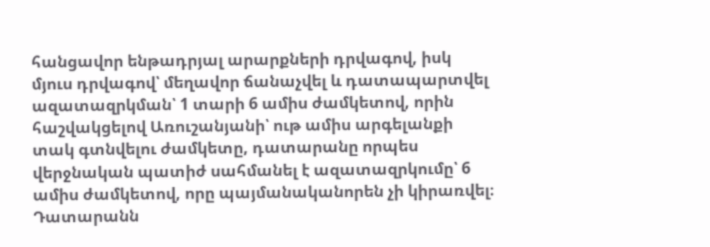հանցավոր ենթադրյալ արարքների դրվագով, իսկ մյուս դրվագով՝ մեղավոր ճանաչվել և դատապարտվել ազատազրկման՝ 1 տարի 6 ամիս ժամկետով, որին հաշվակցելով Առուշանյանի՝ ութ ամիս արգելանքի տակ գտնվելու ժամկետը, դատարանը որպես վերջնական պատիժ սահմանել է ազատազրկումը՝ 6 ամիս ժամկետով, որը պայմանականորեն չի կիրառվել։ Դատարանն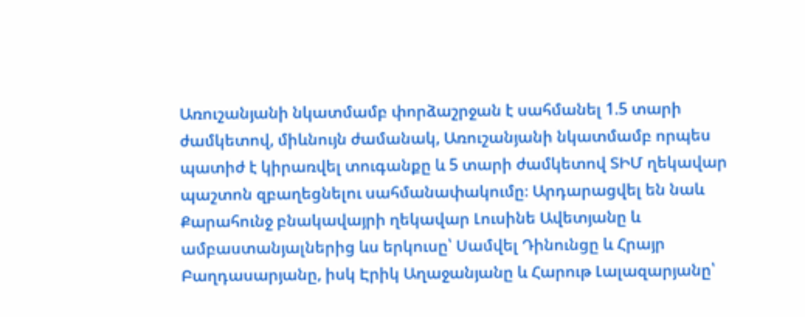Առուշանյանի նկատմամբ փորձաշրջան է սահմանել 1.5 տարի ժամկետով, միևնույն ժամանակ, Առուշանյանի նկատմամբ որպես պատիժ է կիրառվել տուգանքը և 5 տարի ժամկետով ՏԻՄ ղեկավար պաշտոն զբաղեցնելու սահմանափակումը։ Արդարացվել են նաև Քարահունջ բնակավայրի ղեկավար Լուսինե Ավետյանը և ամբաստանյալներից ևս երկուսը՝ Սամվել Դինունցը և Հրայր Բաղդասարյանը, իսկ Էրիկ Աղաջանյանը և Հարութ Լալազարյանը՝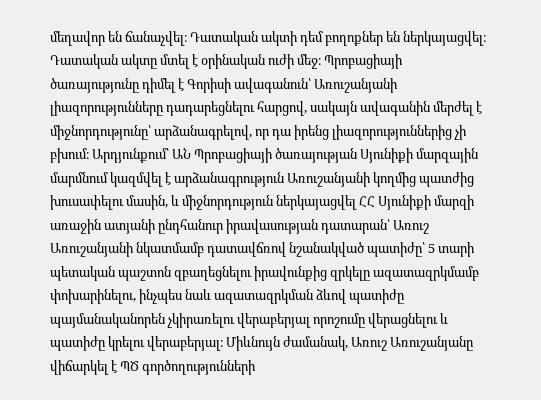մեղավոր են ճանաչվել։ Դատական ակտի դեմ բողոքներ են ներկայացվել։  Դատական ակտը մտել է օրինական ուժի մեջ։ Պրոբացիայի ծառայությունը դիմել է Գորիսի ավագանուն՝ Առուշանյանի լիազորությունները դադարեցնելու հարցով, սակայն ավագանին մերժել է միջնորդությունը՝ արձանագրելով, որ դա իրենց լիազորություններից չի բխում։ Արդյունքում՝ ԱՆ Պրոբացիայի ծառայության Սյունիքի մարզային մարմնում կազմվել է արձանագրություն Առուշանյանի կողմից պատժից խուսափելու մասին, և միջնորդություն ներկայացվել ՀՀ Սյունիքի մարզի առաջին ատյանի ընդհանուր իրավասության դատարան՝ Առուշ Առուշանյանի նկատմամբ դատավճռով նշանակված պատիժը՝ 5 տարի պետական պաշտոն զբաղեցնելու իրավունքից զրկելը ազատազրկմամբ փոխարինելու, ինչպես նաև ազատազրկման ձևով պատիժը պայմանականորեն չկիրառելու վերաբերյալ որոշումը վերացնելու և պատիժը կրելու վերաբերյալ։ Միևնույն ժամանակ, Առուշ Առուշանյանը վիճարկել է ՊԾ գործողությունների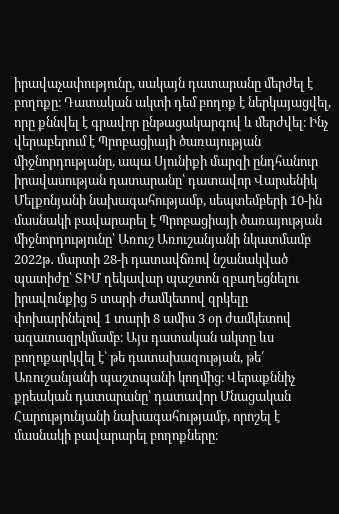իրավաչափությունը, սակայն դատարանը մերժել է բողոքը։ Դատական ակտի դեմ բողոք է ներկայացվել, որը քննվել է գրավոր ընթացակարգով և մերժվել։ Ինչ վերաբերում է Պրոբացիայի ծառայության միջնորդությանը, ապա Սյունիքի մարզի ընդհանուր իրավասության դատարանը՝ դատավոր Վարսենիկ Մելքոնյանի նախագահությամբ, սեպտեմբերի 10-ին մասնակի բավարարել է Պրոբացիայի ծառայության միջնորդությունը՝ Առուշ Առուշանյանի նկատմամբ 2022թ․ մարտի 28-ի դատավճռով նշանակված պատիժը՝ ՏԻՄ ղեկավար պաշտոն զբաղեցնելու իրավունքից 5 տարի ժամկետով զրկելը փոխարինելով 1 տարի 8 ամիս 3 օր ժամկետով ազատազրկմամբ։ Այս դատական ակտը ևս բողոքարկվել է՝ թե դատախազության, թե՛ Առուշանյանի պաշտպանի կողմից։ Վերաքննիչ քրեական դատարանը՝ դատավոր Մնացական Հարությունյանի նախագահությամբ, որոշել է մասնակի բավարարել բողոքները։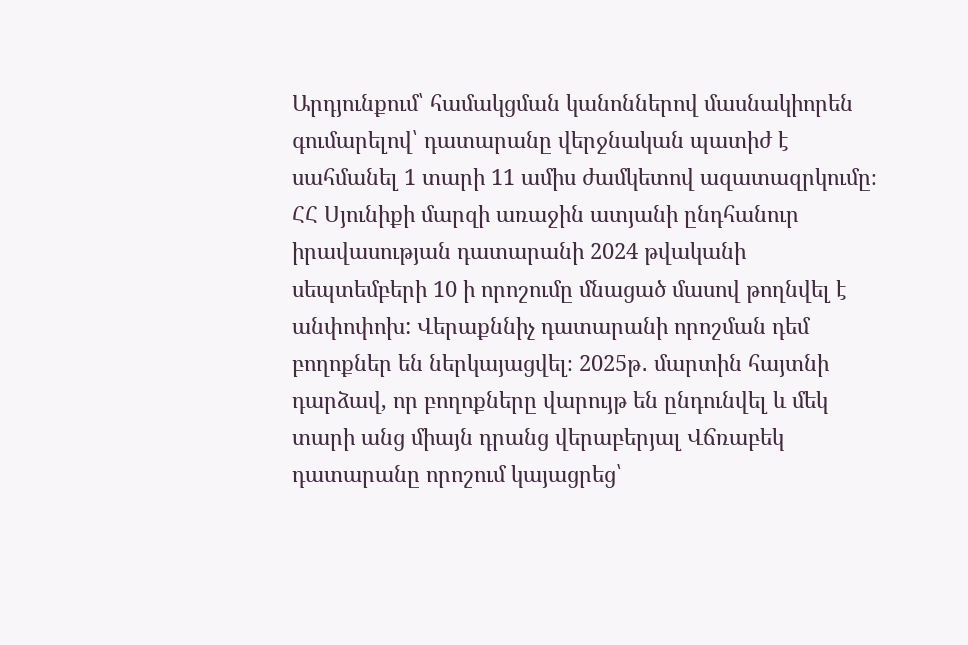Արդյունքում՝ համակցման կանոններով մասնակիորեն գումարելով՝ դատարանը վերջնական պատիժ է սահմանել 1 տարի 11 ամիս ժամկետով ազատազրկումը։ ՀՀ Սյունիքի մարզի առաջին ատյանի ընդհանուր իրավասության դատարանի 2024 թվականի սեպտեմբերի 10 ի որոշումը մնացած մասով թողնվել է անփոփոխ: Վերաքննիչ դատարանի որոշման դեմ բողոքներ են ներկայացվել։ 2025թ․ մարտին հայտնի դարձավ, որ բողոքները վարույթ են ընդունվել և մեկ  տարի անց միայն դրանց վերաբերյալ Վճռաբեկ դատարանը որոշում կայացրեց՝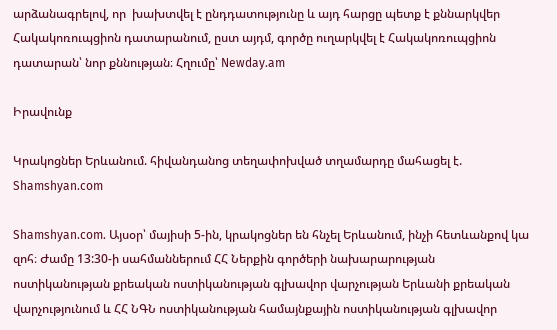արձանագրելով, որ  խախտվել է ընդդատությունը և այդ հարցը պետք է քննարկվեր Հակակոռուպցիոն դատարանում, ըստ այդմ, գործը ուղարկվել է Հակակոռուպցիոն դատարան՝ նոր քննության։ Հղումը՝ Newday.am

Իրավունք

Կրակոցներ Երևանում. հիվանդանոց տեղափոխված տղամարդը մահացել է. Shamshyan.com

Shamshyan.com. Այսօր՝ մայիսի 5-ին, կրակոցներ են հնչել Երևանում, ինչի հետևանքով կա զոհ։ Ժամը 13:30-ի սահմաններում ՀՀ Ներքին գործերի նախարարության ոստիկանության քրեական ոստիկանության գլխավոր վարչության Երևանի քրեական վարչությունում և ՀՀ ՆԳՆ ոստիկանության համայնքային ոստիկանության գլխավոր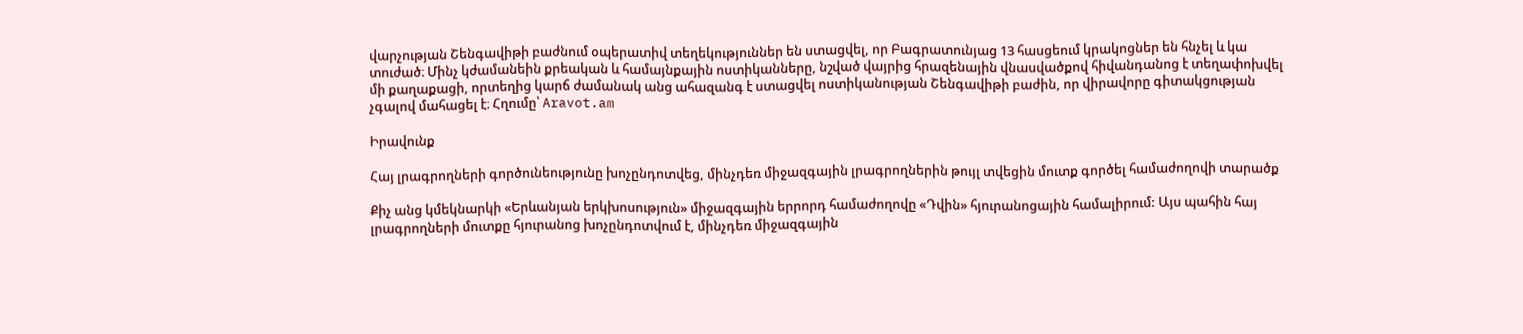վարչության Շենգավիթի բաժնում օպերատիվ տեղեկություններ են ստացվել, որ Բագրատունյաց 13 հասցեում կրակոցներ են հնչել և կա տուժած։ Մինչ կժամանեին քրեական և համայնքային ոստիկանները, նշված վայրից հրազենային վնասվածքով հիվանդանոց է տեղափոխվել մի քաղաքացի, որտեղից կարճ ժամանակ անց ահազանգ է ստացվել ոստիկանության Շենգավիթի բաժին, որ վիրավորը գիտակցության չգալով մահացել է։ Հղումը՝ Aravot.am

Իրավունք

Հայ լրագրողների գործունեությունը խոչընդոտվեց, մինչդեռ միջազգային լրագրողներին թույլ տվեցին մուտք գործել համաժողովի տարածք

Քիչ անց կմեկնարկի «Երևանյան երկխոսություն» միջազգային երրորդ համաժողովը «Դվին» հյուրանոցային համալիրում: Այս պահին հայ լրագրողների մուտքը հյուրանոց խոչընդոտվում է, մինչդեռ միջազգային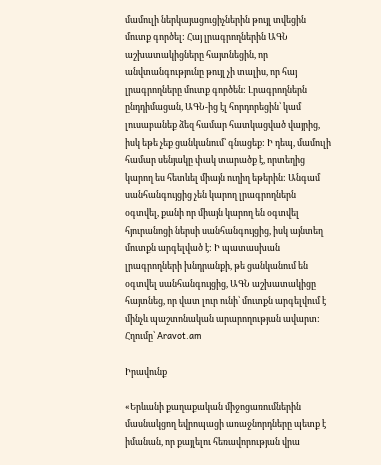մամուլի ներկայացուցիչներին թույլ տվեցին մուտք գործել: Հայ լրագրողներին ԱԳՆ աշխատակիցները հայտնեցին, որ անվտանգությունը թույլ չի տալիս, որ հայ լրագրողները մուտք գործեն: Լրագրողներն ընդդիմացան, ԱԳՆ-ից էլ հորդորեցին՝ կամ լուսաբանեք ձեզ համար հատկացված վայրից, իսկ եթե չեք ցանկանում՝ գնացեք: Ի դեպ, մամուլի համար սենյակը փակ տարածք է, որտեղից կարող ես հետևել միայն ուղիղ եթերին: Անգամ սանհանգույցից չեն կարող լրագրողներն օգտվել, քանի որ միայն կարող են օգտվել հյուրանոցի ներսի սանհանգույցից, իսկ այնտեղ մուտքն արգելված է: Ի պատասխան լրագրողների խնդրանքի, թե ցանկանում են օգտվել սանհանգույցից, ԱԳՆ աշխատակիցը հայտնեց, որ վատ լուր ունի՝ մուտքն արգելվում է մինչև պաշտոնական արարողության ավարտ: Հղումը՝ Aravot.am

Իրավունք

«Երևանի քաղաքական միջոցառումներին մասնակցող եվրոպացի առաջնորդները պետք է իմանան, որ քայլելու հեռավորության վրա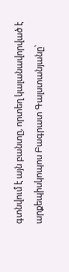գտնվում է այն բանտը, որտեղ կալանավորված է արքեպիսկոպոս Բագրատ Գալստանյանը՝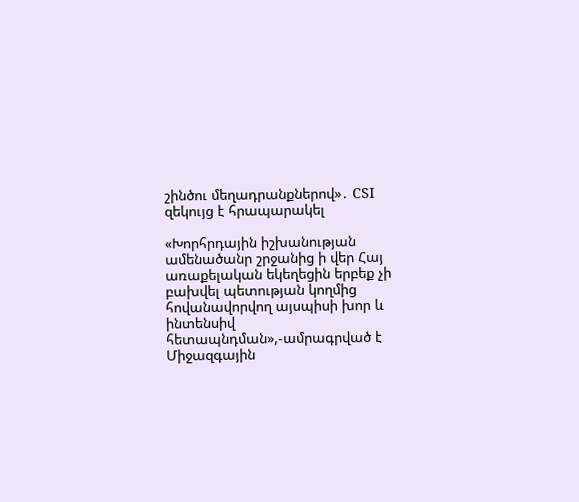շինծու մեղադրանքներով»․ CSI զեկույց է հրապարակել

«Խորհրդային իշխանության ամենածանր շրջանից ի վեր Հայ առաքելական եկեղեցին երբեք չի բախվել պետության կողմից հովանավորվող այսպիսի խոր և ինտենսիվ հետապնդման»,-ամրագրված է Միջազգային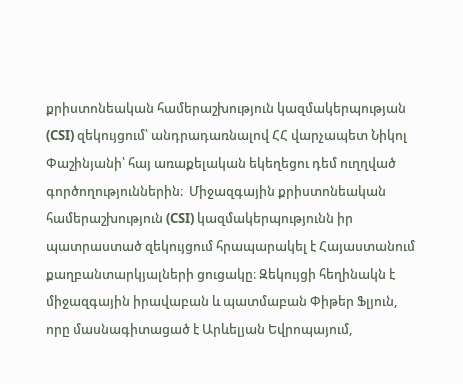քրիստոնեական համերաշխություն կազմակերպության (CSI) զեկույցում՝ անդրադառնալով ՀՀ վարչապետ Նիկոլ Փաշինյանի՝ հայ առաքելական եկեղեցու դեմ ուղղված գործողություններին։  Միջազգային քրիստոնեական համերաշխություն (CSI) կազմակերպությունն իր պատրաստած զեկույցում հրապարակել է Հայաստանում քաղբանտարկյալների ցուցակը։ Զեկույցի հեղինակն է միջազգային իրավաբան և պատմաբան Փիթեր Ֆլյուն, որը մասնագիտացած է Արևելյան Եվրոպայում,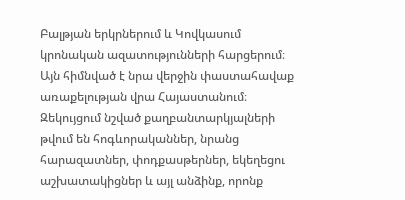Բալթյան երկրներում և Կովկասում կրոնական ազատությունների հարցերում։ Այն հիմնված է նրա վերջին փաստահավաք առաքելության վրա Հայաստանում։ Զեկույցում նշված քաղբանտարկյալների թվում են հոգևորականներ, նրանց հարազատներ, փոդքասթերներ, եկեղեցու աշխատակիցներ և այլ անձինք, որոնք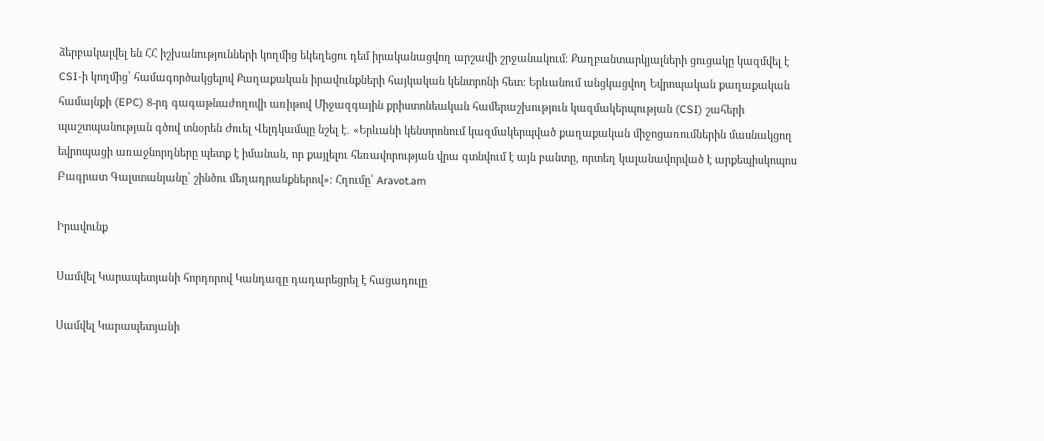ձերբակալվել են ՀՀ իշխանությունների կողմից եկեղեցու դեմ իրականացվող արշավի շրջանակում։ Քաղբանտարկյալների ցուցակը կազմվել է CSI-ի կողմից՝ համագործակցելով Քաղաքական իրավունքների հայկական կենտրոնի հետ։ Երևանում անցկացվող Եվրոպական քաղաքական համայնքի (EPC) 8-րդ գագաթնաժողովի առիթով Միջազգային քրիստոնեական համերաշխություն կազմակերպության (CSI) շահերի պաշտպանության գծով տնօրեն Ժուել Վելդկամպը նշել է․ «Երևանի կենտրոնում կազմակերպված քաղաքական միջոցառումներին մասնակցող եվրոպացի առաջնորդները պետք է իմանան, որ քայլելու հեռավորության վրա գտնվում է այն բանտը, որտեղ կալանավորված է արքեպիսկոպոս Բագրատ Գալստանյանը՝ շինծու մեղադրանքներով»։ Հղումը՝ Aravot.am

Իրավունք

Սամվել Կարապետյանի հորդորով Կանդազը դադարեցրել է հացադուլը

Սամվել Կարապետյանի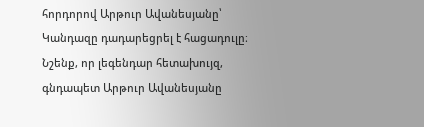հորդորով Արթուր Ավանեսյանը՝ Կանդազը դադարեցրել է հացադուլը։ Նշենք, որ լեգենդար հետախույզ, գնդապետ Արթուր Ավանեսյանը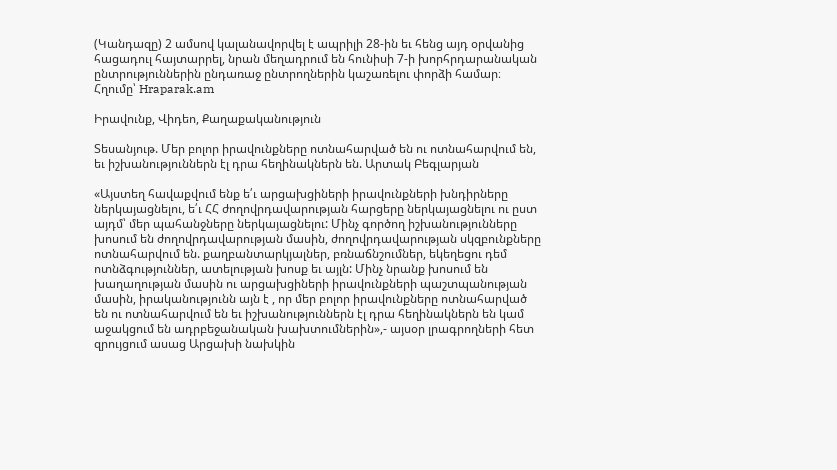(Կանդազը) 2 ամսով կալանավորվել է ապրիլի 28-ին եւ հենց այդ օրվանից հացադուլ հայտարրել, նրան մեղադրում են հունիսի 7-ի խորհրդարանական ընտրություններին ընդառաջ ընտրողներին կաշառելու փորձի համար։ Հղումը՝ Hraparak.am

Իրավունք, Վիդեո, Քաղաքականություն

Տեսանյութ. Մեր բոլոր իրավունքները ոտնահարված են ու ոտնահարվում են, եւ իշխանություններն էլ դրա հեղինակներն են. Արտակ Բեգլարյան

«Այստեղ հավաքվում ենք ե՛ւ արցախցիների իրավունքների խնդիրները ներկայացնելու, ե՛ւ ՀՀ ժողովրդավարության հարցերը ներկայացնելու ու ըստ այդմ՝ մեր պահանջները ներկայացնելու: Մինչ գործող իշխանությունները խոսում են ժողովրդավարության մասին, ժողովրդավարության սկզբունքները ոտնահարվում են. քաղբանտարկյալներ, բռնաճնշումներ, եկեղեցու դեմ ոտնձգություններ, ատելության խոսք եւ այլն: Մինչ նրանք խոսում են խաղաղության մասին ու արցախցիների իրավունքների պաշտպանության մասին, իրականությունն այն է , որ մեր բոլոր իրավունքները ոտնահարված են ու ոտնահարվում են եւ իշխանություններն էլ դրա հեղինակներն են կամ աջակցում են ադրբեջանական խախտումներին»,- այսօր լրագրողների հետ զրույցում ասաց Արցախի նախկին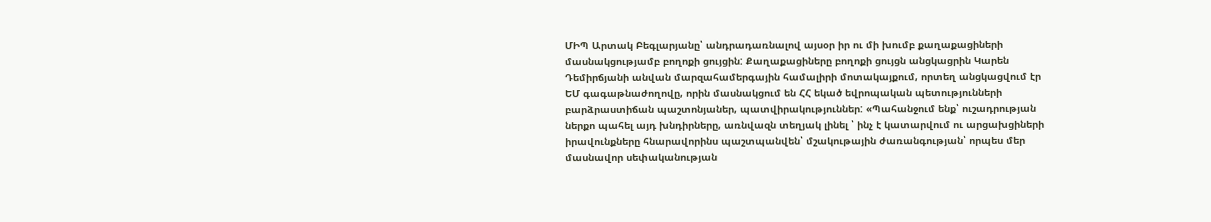ՄԻՊ Արտակ Բեգլարյանը՝ անդրադառնալով այսօր իր ու մի խումբ քաղաքացիների մասնակցությամբ բողոքի ցույցին: Քաղաքացիները բողոքի ցույցն անցկացրին Կարեն Դեմիրճյանի անվան մարզահամերգային համալիրի մոտակայքում, որտեղ անցկացվում էր ԵՄ գագաթնաժողովը, որին մասնակցում են ՀՀ եկած եվրոպական պետությունների բարձրաստիճան պաշտոնյաներ, պատվիրակություններ: «Պահանջում ենք՝ ուշադրության ներքո պահել այդ խնդիրները, առնվազն տեղյակ լինել ՝ ինչ է կատարվում ու արցախցիների իրավունքները հնարավորինս պաշտպանվեն՝ մշակութային ժառանգության՝ որպես մեր մասնավոր սեփականության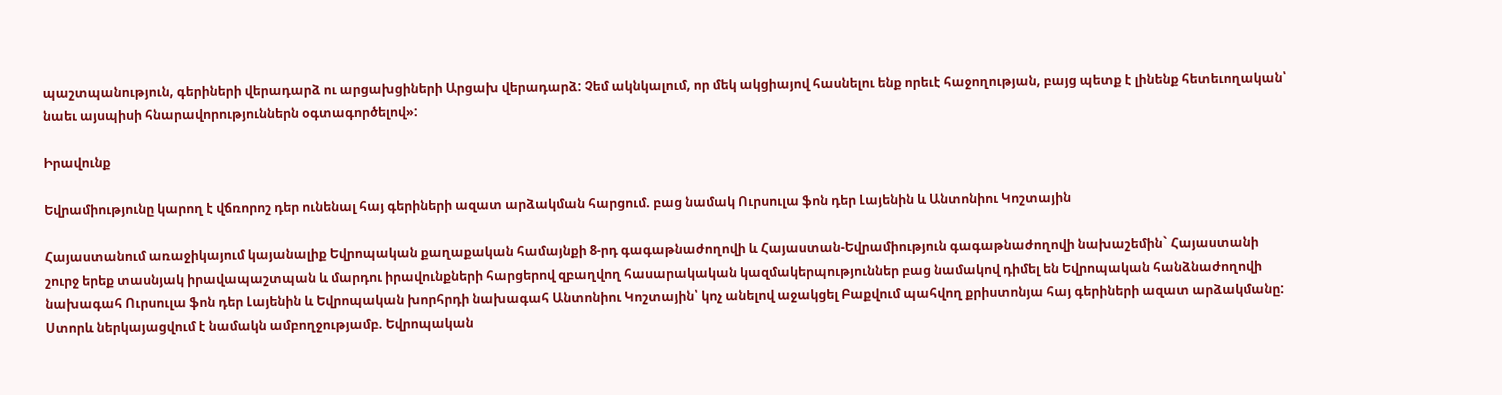պաշտպանություն, գերիների վերադարձ ու արցախցիների Արցախ վերադարձ: Չեմ ակնկալում, որ մեկ ակցիայով հասնելու ենք որեւէ հաջողության, բայց պետք է լինենք հետեւողական՝ նաեւ այսպիսի հնարավորություններն օգտագործելով»:

Իրավունք

Եվրամիությունը կարող է վճռորոշ դեր ունենալ հայ գերիների ազատ արձակման հարցում. բաց նամակ Ուրսուլա ֆոն դեր Լայենին և Անտոնիու Կոշտային

Հայաստանում առաջիկայում կայանալիք Եվրոպական քաղաքական համայնքի 8-րդ գագաթնաժողովի և Հայաստան-Եվրամիություն գագաթնաժողովի նախաշեմին` Հայաստանի շուրջ երեք տասնյակ իրավապաշտպան և մարդու իրավունքների հարցերով զբաղվող հասարակական կազմակերպություններ բաց նամակով դիմել են Եվրոպական հանձնաժողովի նախագահ Ուրսուլա ֆոն դեր Լայենին և Եվրոպական խորհրդի նախագահ Անտոնիու Կոշտային՝ կոչ անելով աջակցել Բաքվում պահվող քրիստոնյա հայ գերիների ազատ արձակմանը: Ստորև ներկայացվում է նամակն ամբողջությամբ. Եվրոպական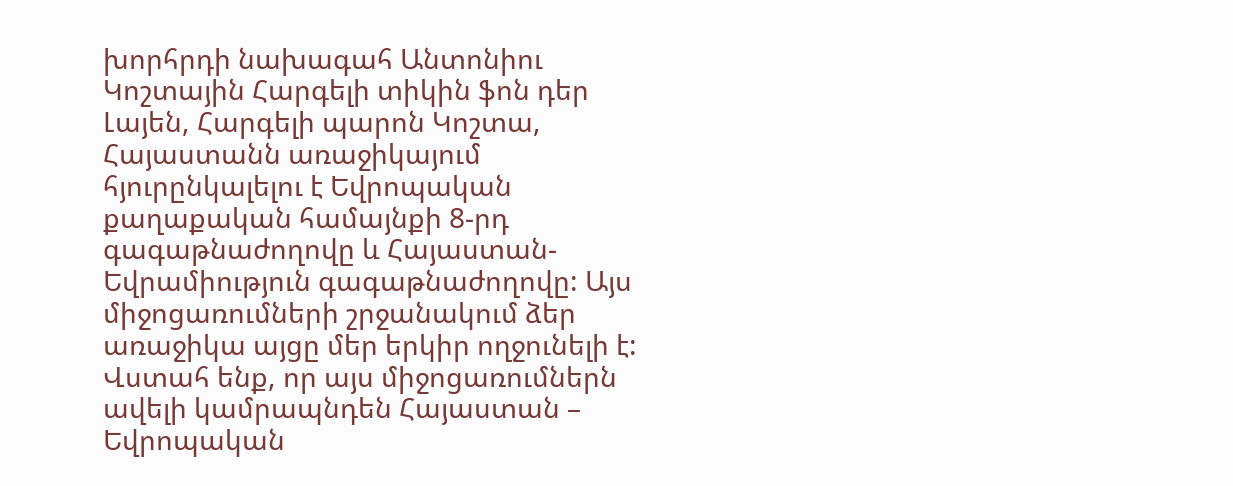խորհրդի նախագահ Անտոնիու Կոշտային Հարգելի տիկին ֆոն դեր Լայեն, Հարգելի պարոն Կոշտա, Հայաստանն առաջիկայում հյուրընկալելու է Եվրոպական քաղաքական համայնքի 8-րդ գագաթնաժողովը և Հայաստան-Եվրամիություն գագաթնաժողովը: Այս միջոցառումների շրջանակում ձեր առաջիկա այցը մեր երկիր ողջունելի է: Վստահ ենք, որ այս միջոցառումներն ավելի կամրապնդեն Հայաստան – Եվրոպական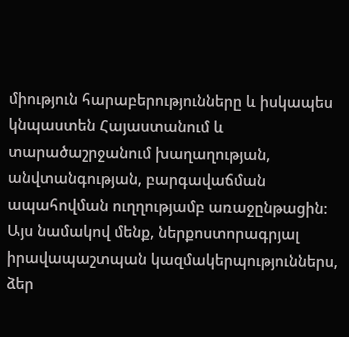միություն հարաբերությունները և իսկապես կնպաստեն Հայաստանում և տարածաշրջանում խաղաղության, անվտանգության, բարգավաճման ապահովման ուղղությամբ առաջընթացին: Այս նամակով մենք, ներքոստորագրյալ իրավապաշտպան կազմակերպություններս, ձեր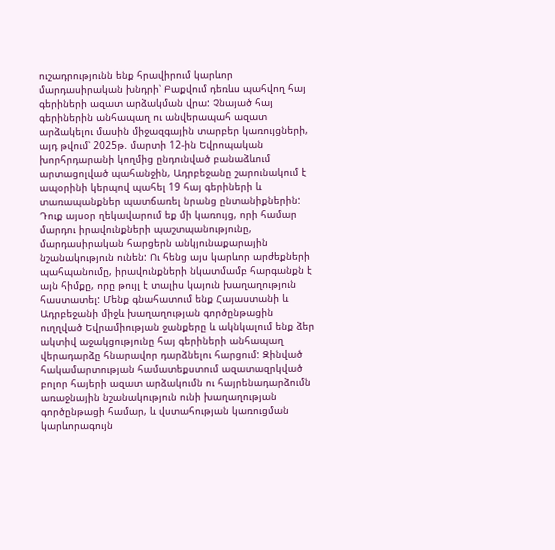ուշադրությունն ենք հրավիրում կարևոր մարդասիրական խնդրի՝ Բաքվում դեռևս պահվող հայ գերիների ազատ արձակման վրա: Չնայած հայ գերիներին անհապաղ ու անվերապահ ազատ արձակելու մասին միջազգային տարբեր կառույցների, այդ թվում՝ 2025թ. մարտի 12-ին Եվրոպական խորհրդարանի կողմից ընդունված բանաձևում արտացոլված պահանջին, Ադրբեջանը շարունակում է ապօրինի կերպով պահել 19 հայ գերիների և տառապանքներ պատճառել նրանց ընտանիքներին: Դուք այսօր ղեկավարում եք մի կառույց, որի համար մարդու իրավունքների պաշտպանությունը, մարդասիրական հարցերն անկյունաքարային նշանակություն ունեն: Ու հենց այս կարևոր արժեքների պահպանումը, իրավունքների նկատմամբ հարգանքն է այն հիմքը, որը թույլ է տալիս կայուն խաղաղություն հաստատել: Մենք գնահատում ենք Հայաստանի և Ադրբեջանի միջև խաղաղության գործընթացին ուղղված Եվրամիության ջանքերը և ակնկալում ենք ձեր ակտիվ աջակցությունը հայ գերիների անհապաղ վերադարձը հնարավոր դարձնելու հարցում: Զինված հակամարտության համատեքստում ազատազրկված բոլոր հայերի ազատ արձակումն ու հայրենադարձումն առաջնային նշանակություն ունի խաղաղության գործընթացի համար, և վստահության կառուցման կարևորագույն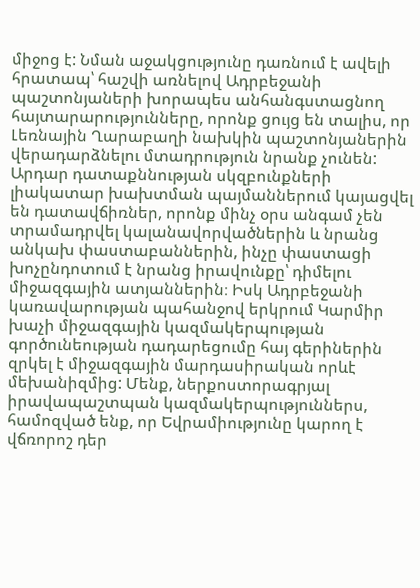միջոց է: Նման աջակցությունը դառնում է ավելի հրատապ՝ հաշվի առնելով Ադրբեջանի պաշտոնյաների խորապես անհանգստացնող հայտարարությունները, որոնք ցույց են տալիս, որ Լեռնային Ղարաբաղի նախկին պաշտոնյաներին վերադարձնելու մտադրություն նրանք չունեն: Արդար դատաքննության սկզբունքների լիակատար խախտման պայմաններում կայացվել են դատավճիռներ, որոնք մինչ օրս անգամ չեն տրամադրվել կալանավորվածներին և նրանց անկախ փաստաբաններին, ինչը փաստացի խոչընդոտում է նրանց իրավունքը՝ դիմելու միջազգային ատյաններին։ Իսկ Ադրբեջանի կառավարության պահանջով երկրում Կարմիր խաչի միջազգային կազմակերպության գործունեության դադարեցումը հայ գերիներին զրկել է միջազգային մարդասիրական որևէ մեխանիզմից: Մենք, ներքոստորագրյալ իրավապաշտպան կազմակերպություններս, համոզված ենք, որ Եվրամիությունը կարող է վճռորոշ դեր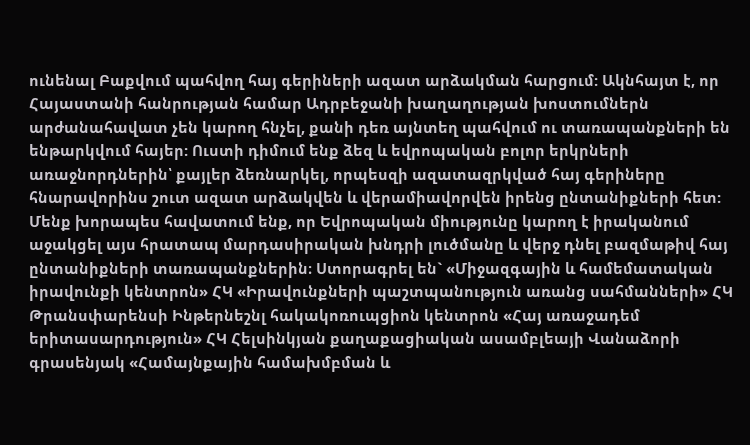ունենալ Բաքվում պահվող հայ գերիների ազատ արձակման հարցում: Ակնհայտ է, որ Հայաստանի հանրության համար Ադրբեջանի խաղաղության խոստումներն արժանահավատ չեն կարող հնչել, քանի դեռ այնտեղ պահվում ու տառապանքների են ենթարկվում հայեր: Ուստի դիմում ենք ձեզ և եվրոպական բոլոր երկրների առաջնորդներին՝ քայլեր ձեռնարկել, որպեսզի ազատազրկված հայ գերիները հնարավորինս շուտ ազատ արձակվեն և վերամիավորվեն իրենց ընտանիքների հետ: Մենք խորապես հավատում ենք, որ Եվրոպական միությունը կարող է իրականում աջակցել այս հրատապ մարդասիրական խնդրի լուծմանը և վերջ դնել բազմաթիվ հայ ընտանիքների տառապանքներին։ Ստորագրել են` «Միջազգային և համեմատական իրավունքի կենտրոն» ՀԿ «Իրավունքների պաշտպանություն առանց սահմանների» ՀԿ Թրանսփարենսի Ինթերնեշնլ հակակոռուպցիոն կենտրոն «Հայ առաջադեմ երիտասարդություն» ՀԿ Հելսինկյան քաղաքացիական ասամբլեայի Վանաձորի գրասենյակ «Համայնքային համախմբման և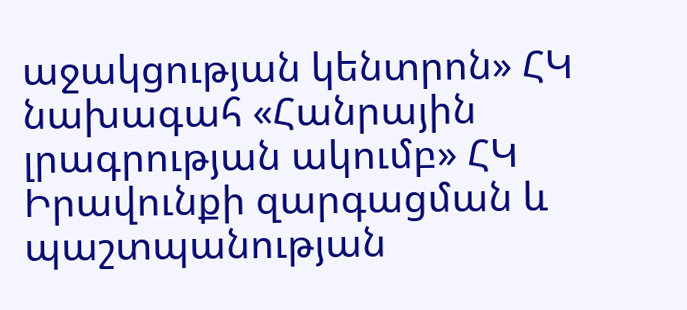աջակցության կենտրոն» ՀԿ նախագահ «Հանրային լրագրության ակումբ» ՀԿ Իրավունքի զարգացման և պաշտպանության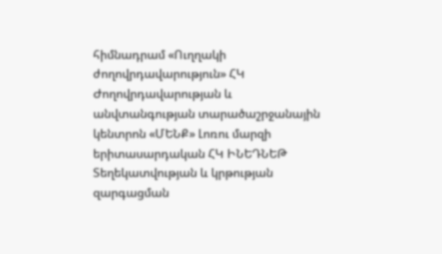հիմնադրամ «Ուղղակի ժողովրդավարություն» ՀԿ Ժողովրդավարության և անվտանգության տարածաշրջանային կենտրոն «ՄԵՆՔ» Լոռու մարզի երիտասարդական ՀԿ ԻՆԵԴՆԵԹ Տեղեկատվության և կրթության զարգացման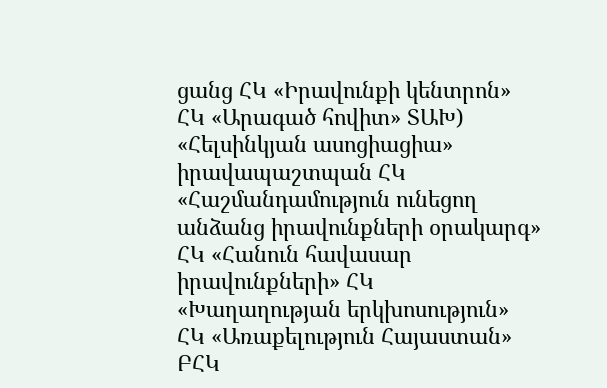ցանց ՀԿ «Իրավունքի կենտրոն» ՀԿ «Արագած հովիտ» ՏԱԽ) «Հելսինկյան ասոցիացիա» իրավապաշտպան ՀԿ «Հաշմանդամություն ունեցող անձանց իրավունքների օրակարգ» ՀԿ «Հանուն հավասար իրավունքների» ՀԿ «Խաղաղության երկխոսություն» ՀԿ «Առաքելություն Հայաստան» ԲՀԿ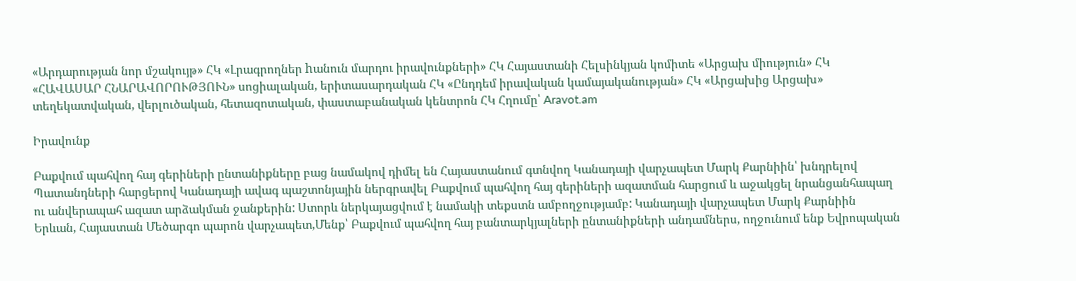«Արդարության նոր մշակույթ» ՀԿ «Լրագրողներ hանուն մարդու իրավունքների» ՀԿ Հայաստանի Հելսինկյան կոմիտե «Արցախ միություն» ՀԿ «ՀԱՎԱՍԱՐ ՀՆԱՐԱՎՈՐՈՒԹՅՈՒՆ» սոցիալական, երիտասարդական ՀԿ «Ընդդեմ իրավական կամայականության» ՀԿ «Արցախից Արցախ» տեղեկատվական, վերլուծական, հետազոտական, փաստաբանական կենտրոն ՀԿ Հղումը՝ Aravot.am

Իրավունք

Բաքվում պահվող հայ գերիների ընտանիքները բաց նամակով դիմել են Հայաստանում գտնվող Կանադայի վարչապետ Մարկ Քարնիին՝ խնդրելով Պատանդների հարցերով Կանադայի ավագ պաշտոնյային ներգրավել Բաքվում պահվող հայ գերիների ազատման հարցում և աջակցել նրանցանհապաղ ու անվերապահ ազատ արձակման ջանքերին: Ստորև ներկայացվում է նամակի տեքստն ամբողջությամբ: Կանադայի վարչապետ Մարկ Քարնիին Երևան, Հայաստան Մեծարգո պարոն վարչապետ,Մենք՝ Բաքվում պահվող հայ բանտարկյալների ընտանիքների անդամներս, ողջունում ենք Եվրոպական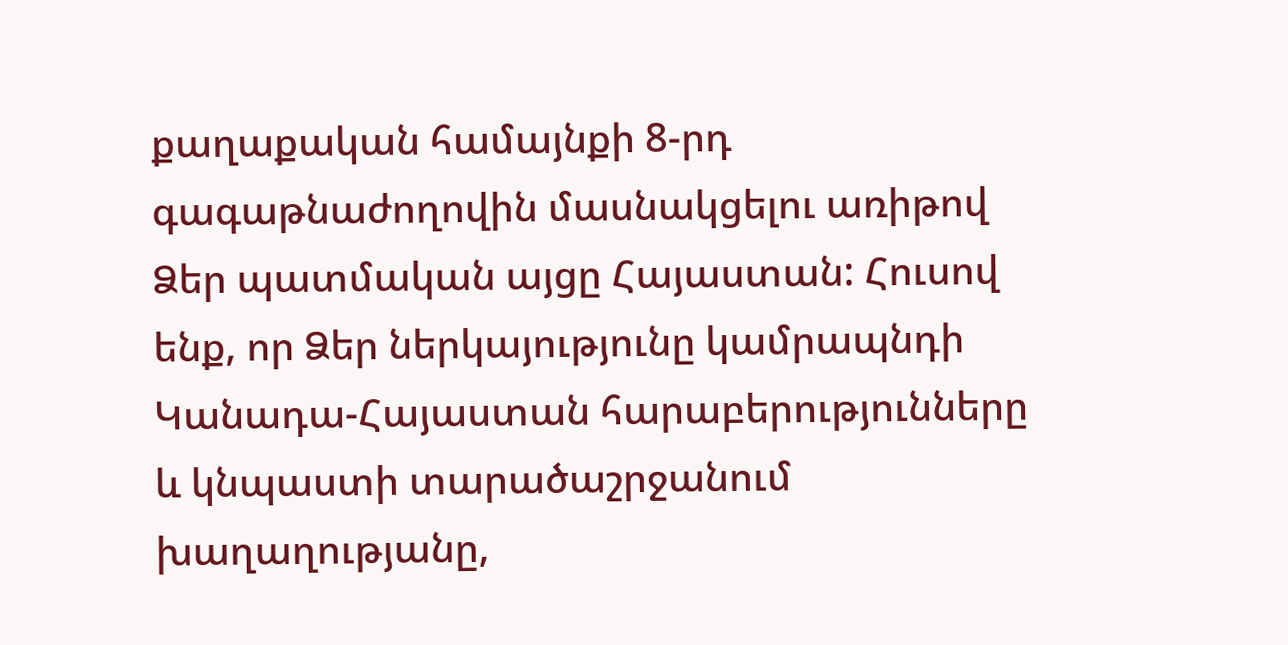քաղաքական համայնքի 8-րդ գագաթնաժողովին մասնակցելու առիթով Ձեր պատմական այցը Հայաստան: Հուսով ենք, որ Ձեր ներկայությունը կամրապնդի Կանադա-Հայաստան հարաբերությունները և կնպաստի տարածաշրջանում խաղաղությանը,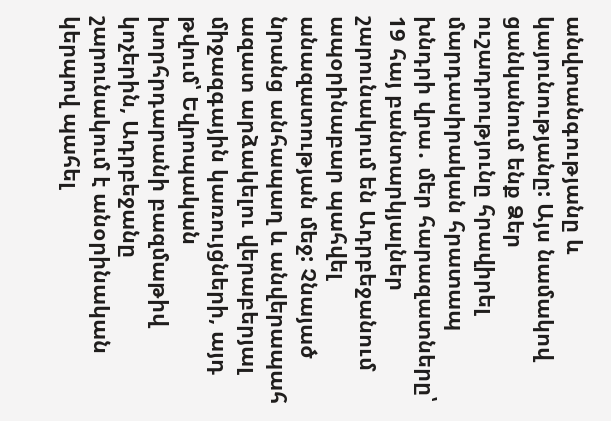անվտանգությանը և կայունությանը: Այս նամակով ցանկանում ենք Ձեր ուշադրությունը հրավիրել մարդասիրական հրատապ խնդրի վրա․ մեր հարազատները՝ 19 հայ բանտարկյալներ շարունակում են Ադրբեջանում ապօրինաբար պահվել անազատության մեջ: Չնայած նրանց անհապաղ և անվերապահ ազատ արձակելու վերաբերյալ միջազգային կառույցների, այդ թվում՝ Եվրոպական խորհրդարանի բազմաթիվ կոչերին, Ադրբեջանը շարունակում է անօրինական կերպով պահել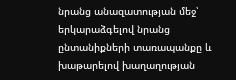նրանց անազատության մեջ՝ երկարաձգելով նրանց ընտանիքների տառապանքը և խաթարելով խաղաղության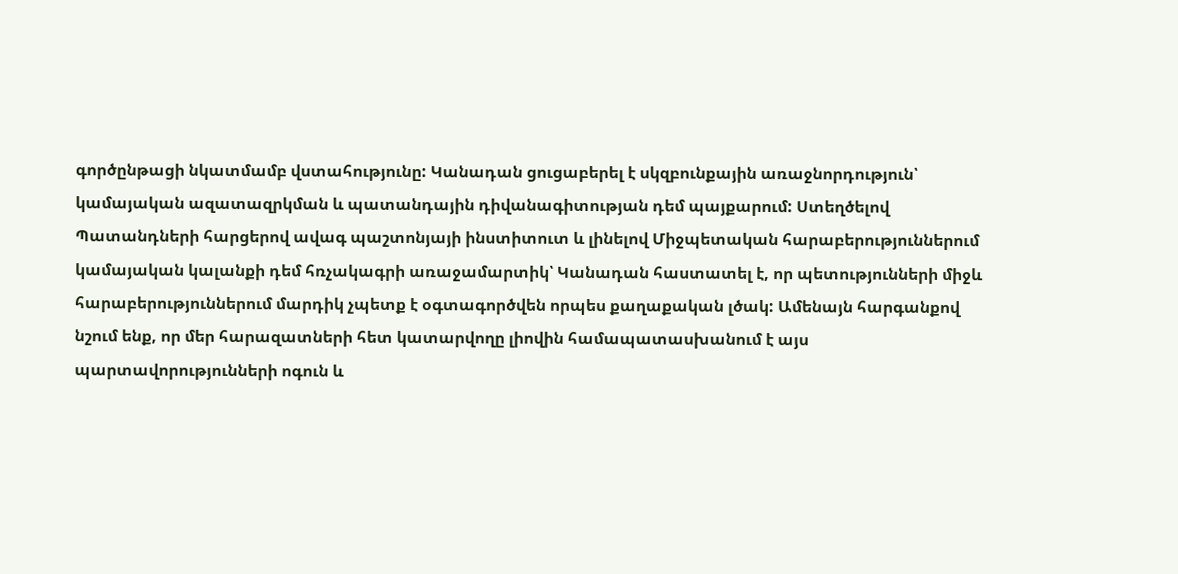գործընթացի նկատմամբ վստահությունը: Կանադան ցուցաբերել է սկզբունքային առաջնորդություն՝ կամայական ազատազրկման և պատանդային դիվանագիտության դեմ պայքարում: Ստեղծելով Պատանդների հարցերով ավագ պաշտոնյայի ինստիտուտ և լինելով Միջպետական հարաբերություններում կամայական կալանքի դեմ հռչակագրի առաջամարտիկ՝ Կանադան հաստատել է, որ պետությունների միջև հարաբերություններում մարդիկ չպետք է օգտագործվեն որպես քաղաքական լծակ: Ամենայն հարգանքով նշում ենք, որ մեր հարազատների հետ կատարվողը լիովին համապատասխանում է այս պարտավորությունների ոգուն և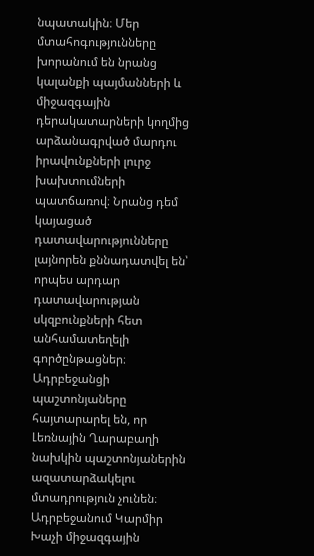նպատակին։ Մեր մտահոգությունները խորանում են նրանց կալանքի պայմանների և միջազգային դերակատարների կողմից արձանագրված մարդու իրավունքների լուրջ խախտումների պատճառով։ Նրանց դեմ կայացած դատավարությունները լայնորեն քննադատվել են՝ որպես արդար դատավարության սկզբունքների հետ անհամատեղելի գործընթացներ։ Ադրբեջանցի պաշտոնյաները հայտարարել են, որ Լեռնային Ղարաբաղի նախկին պաշտոնյաներին ազատարձակելու մտադրություն չունեն։ Ադրբեջանում Կարմիր Խաչի միջազգային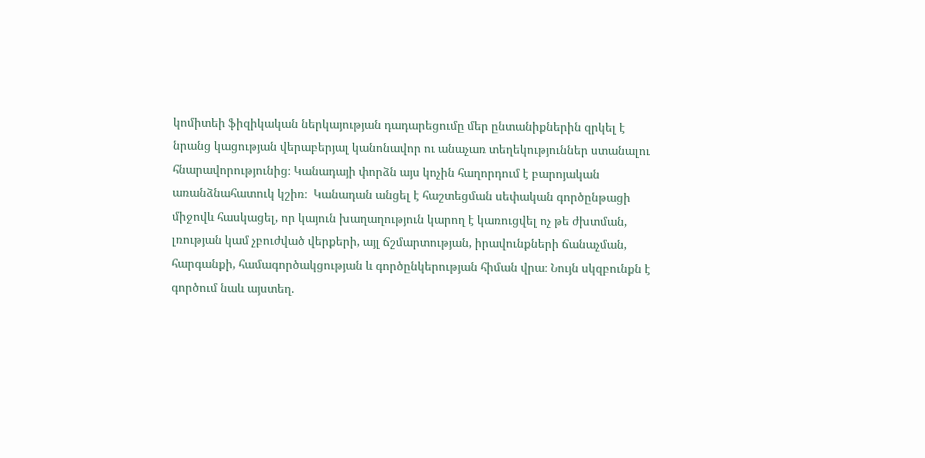կոմիտեի ֆիզիկական ներկայության դադարեցումը մեր ընտանիքներին զրկել է նրանց կացության վերաբերյալ կանոնավոր ու անաչառ տեղեկություններ ստանալու հնարավորությունից։ Կանադայի փորձն այս կոչին հաղորդում է բարոյական առանձնահատուկ կշիռ։  Կանադան անցել է հաշտեցման սեփական գործընթացի միջովև հասկացել, որ կայուն խաղաղություն կարող է կառուցվել ոչ թե ժխտման, լռության կամ չբուժված վերքերի, այլ ճշմարտության, իրավունքների ճանաչման, հարգանքի, համագործակցության և գործընկերության հիման վրա։ Նույն սկզբունքն է գործում նաև այստեղ.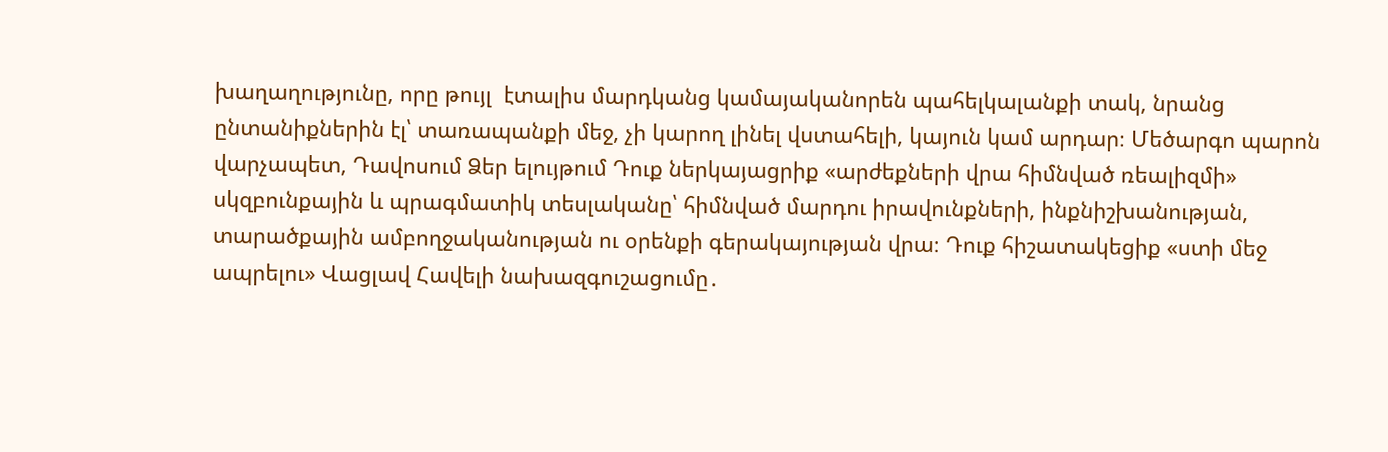խաղաղությունը, որը թույլ  էտալիս մարդկանց կամայականորեն պահելկալանքի տակ, նրանց ընտանիքներին էլ՝ տառապանքի մեջ, չի կարող լինել վստահելի, կայուն կամ արդար։ Մեծարգո պարոն վարչապետ, Դավոսում Ձեր ելույթում Դուք ներկայացրիք «արժեքների վրա հիմնված ռեալիզմի» սկզբունքային և պրագմատիկ տեսլականը՝ հիմնված մարդու իրավունքների, ինքնիշխանության, տարածքային ամբողջականության ու օրենքի գերակայության վրա։ Դուք հիշատակեցիք «ստի մեջ ապրելու» Վացլավ Հավելի նախազգուշացումը․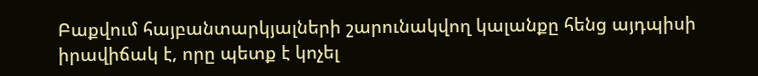Բաքվում հայբանտարկյալների շարունակվող կալանքը հենց այդպիսի իրավիճակ է, որը պետք է կոչել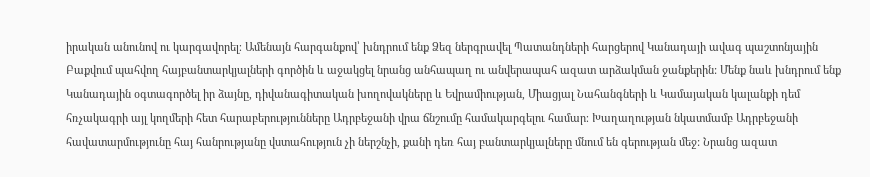իրական անունով ու կարգավորել։ Ամենայն հարգանքով՝ խնդրում ենք Ձեզ ներգրավել Պատանդների հարցերով Կանադայի ավագ պաշտոնյային Բաքվում պահվող հայբանտարկյալների գործին և աջակցել նրանց անհապաղ ու անվերապահ ազատ արձակման ջանքերին: Մենք նաև խնդրում ենք Կանադային օգտագործել իր ձայնը, դիվանագիտական խողովակները և Եվրամիության, Միացյալ Նահանգների և Կամայական կալանքի դեմ հռչակագրի այլ կողմերի հետ հարաբերությունները Ադրբեջանի վրա ճնշումը համակարգելու համար։ Խաղաղության նկատմամբ Ադրբեջանի հավատարմությունը հայ հանրությանը վստահություն չի ներշնչի, քանի դեռ հայ բանտարկյալները մնում են գերության մեջ: Նրանց ազատ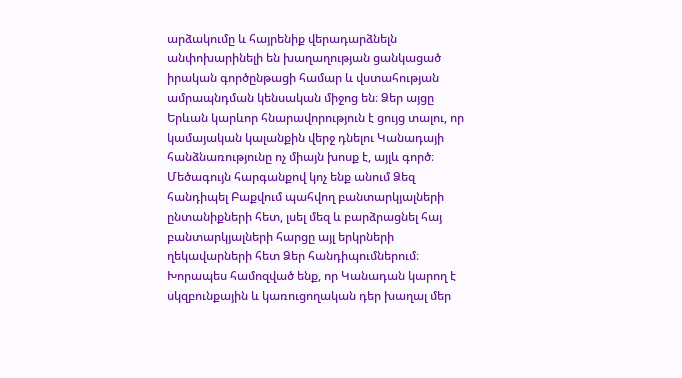արձակումը և հայրենիք վերադարձնելն անփոխարինելի են խաղաղության ցանկացած իրական գործընթացի համար և վստահության ամրապնդման կենսական միջոց են։ Ձեր այցը Երևան կարևոր հնարավորություն է ցույց տալու, որ կամայական կալանքին վերջ դնելու Կանադայի հանձնառությունը ոչ միայն խոսք է, այլև գործ։  Մեծագույն հարգանքով կոչ ենք անում Ձեզ հանդիպել Բաքվում պահվող բանտարկյալների ընտանիքների հետ, լսել մեզ և բարձրացնել հայ բանտարկյալների հարցը այլ երկրների ղեկավարների հետ Ձեր հանդիպումներում։ Խորապես համոզված ենք, որ Կանադան կարող է սկզբունքային և կառուցողական դեր խաղալ մեր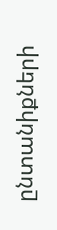ընտանիքների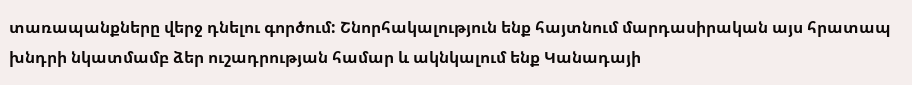տառապանքները վերջ դնելու գործում: Շնորհակալություն ենք հայտնում մարդասիրական այս հրատապ խնդրի նկատմամբ ձեր ուշադրության համար և ակնկալում ենք Կանադայի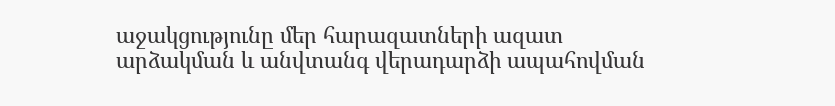աջակցությունը մեր հարազատների ազատ արձակման և անվտանգ վերադարձի ապահովման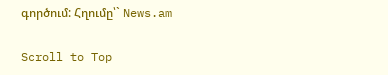գործում: Հղումը՝` News.am

Scroll to Top